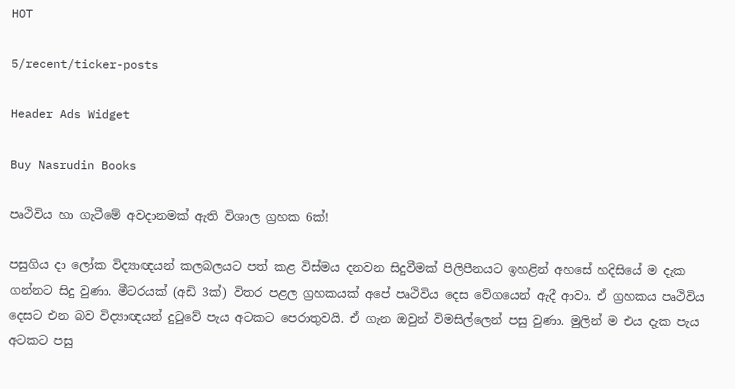HOT

5/recent/ticker-posts

Header Ads Widget

Buy Nasrudin Books

පෘථිවිය හා ගැටීමේ අවදානමක් ඇති‍ විශාල ග්‍රහක 6ක්!

පසුගිය දා ලෝක විද්‍යාඥයන් කලබලයට පත් කළ විස්මය දනවන සිදුවීමක් පිලිපීනයට ඉහළින් අහසේ හදිසියේ ම දැක ගන්නට සිදු වුණා. මීටරයක් (අඩි 3ක්) විතර පළල ග්‍රහකයක් අපේ පෘථිවිය දෙස වේගයෙන් ඇදී ආවා. ඒ ග්‍රහකය පෘථිවිය දෙසට එන බව විද්‍යාඥයන් දුටුවේ පැය අටකට පෙරාතුවයි. ඒ ගැන ඔවුන් විමසිල්ලෙන් පසු වුණා. මුලින් ම එය දැක පැය අටකට පසු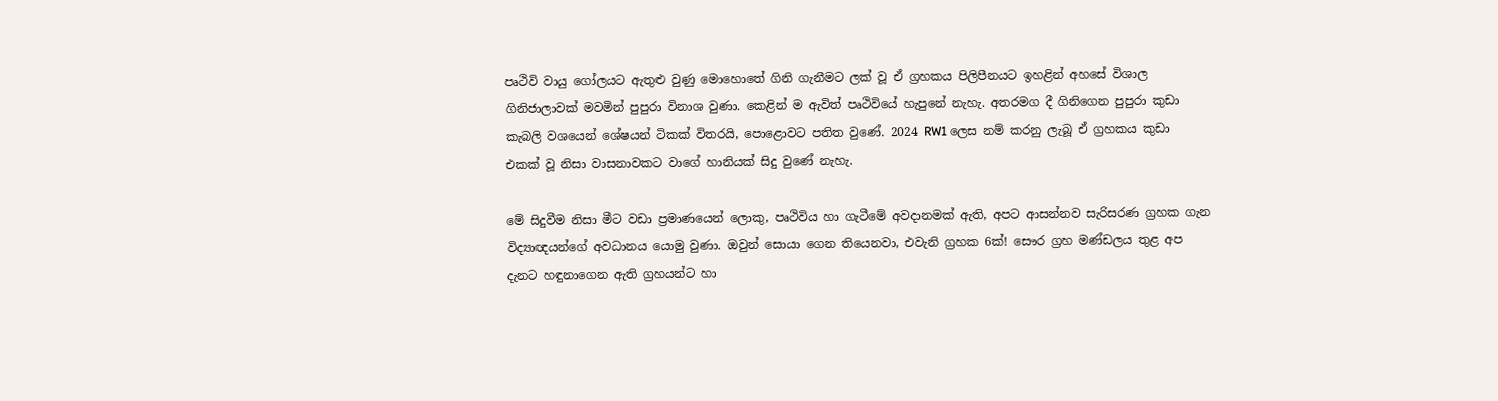පෘථිවි වායු ගෝලයට ඇතුළු වුණු මොහොතේ ගිනි ගැනීමට ලක් වූ ඒ ග්‍රහකය පිලිපීනයට ඉහළින් අහසේ විශාල ගිනිජාලාවක් මවමින් පුපුරා විනාශ වුණා. කෙළින් ම ඇවිත් පෘථිවියේ හැපුනේ නැහැ. අතරමග දී ගිනිගෙන පුපුරා කුඩා කැබලි වශයෙන් ශේෂයන් ටිකක් විතරයි, පොළොවට පතිත වුණේ. 2024 RW1 ලෙස නම් කරනු ලැබූ ඒ ග්‍රහකය කුඩා එකක් වූ නිසා වාසනාවකට වාගේ හානියක් සිදු වුණේ නැහැ.

මේ සිදුවීම නිසා මීට වඩා ප්‍රමාණයෙන් ලොකු, පෘථිවිය හා ගැටීමේ අවදානමක් ඇති, අපට ආසන්නව සැරිසරණ ග්‍රහක ගැන විද්‍යාඥයන්ගේ අවධානය යොමු වුණා. ඔවුන් සොයා ගෙන තියෙනවා, එවැනි ග්‍රහක 6ක්! සෞර ග්‍රහ මණ්ඩලය තුළ අප දැනට හඳුනාගෙන ඇති ග්‍රහයන්ට හා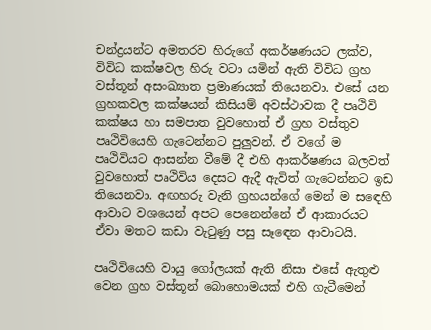චන්ද්‍රයන්ට අමතරව හිරුගේ අකර්ෂණයට ලක්ව, විවිධ කක්ෂවල හිරු වටා යමින් ඇති විවිධ ග්‍රහ වස්තූන් අසංඛ්‍යාත ප්‍රමාණයක් තියෙනවා. එසේ යන ග්‍රහකවල කක්ෂයන් කිසියම් අවස්ථාවක දී පෘථිවි කක්ෂය හා සමපාත වුවහොත් ඒ ග්‍රහ වස්තුව පෘථිවියෙහි ගැටෙන්නට පුලුවන්. ඒ වගේ ම පෘථිවියට ආසන්න වීමේ දී එහි ආකර්ෂණය බලවත් වුවහොත් පෘථිවිය දෙසට ඇදී ඇවිත් ගැට‍ෙන්නට ඉඩ තියෙනවා. අඟහරු වැනි ග්‍රහයන්ගේ මෙන් ම ස‍ඳ‍ෙහි ආවාට වශයෙන් අපට පෙනෙන්නේ ඒ ආකාරයට ඒවා මතට කඩා වැටුණු පසු සෑඳ‍ෙන ආවාටයි.

පෘථිවියෙහි වායු ගෝලයක් ඇති නිසා එසේ ඇතුළු වෙන ග්‍රහ වස්තූන් බොහොමයක් එහි ගැටීමෙන්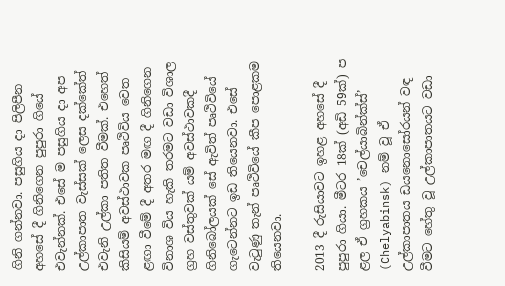ගිනි ගන්නවා. පසුගිය දා පිලිපීන‍ අහසේ දී ගිනිගෙන පුපුරා ගියේ එවැන්නක්. එසේ ම පසුගිය දා අප උල්කාපාත වැස්සක් ලෙස දක්කේත් එවැනි උල්කා පතිත වීමක්. එහෙත් කිසියම් අවස්ථාවක පෘථිවිය වෙත ළඟා වීමේ දී අතර මඟ දී ගිනිගෙන විනාශ විය හැකි තරමට වඩා විශාල ග්‍රහ වස්තුවක් යම් අවස්ථාවකදී ගිනිබෝලයක් සේ ඇවිත් පෘථිවියේ ගැටෙන්නට ඉඩ තියෙනවා. එසේ වැටුණු තැන් පෘථිවියේ කීප පොළකම තියෙනවා.

2013 දී රුසියාවට ඉහළ අහසේ දී පුපුරා ගියා. මීටර 18ක් (අඩි 59ක්) ප ළල ‍ඒ ග්‍රහකය ‍’චෙල්යාබින්ක්ස්’ (Chelyabinsk) නම් වූ ඒ උල්කාපාතය ඩයනොසෝරයන් වඳ වීමට හේතු වූ උල්කාපාතයට වඩා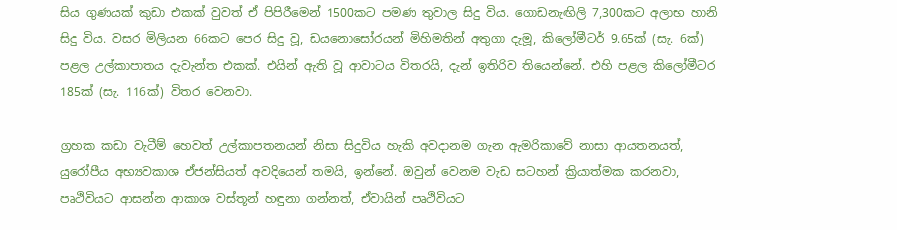සිය ගුණයක් කුඩා එකක් වුවත් ඒ පිපිරීමෙන් 1500කට පමණ තුවාල සිදු විය. ගොඩනැඟිලි 7,300කට අලාභ හානි සිදු විය. වසර මිලියන 66කට පෙර සිදු වූ, ඩයනොසෝරයන් මිහිමතින් අතුගා දැමූ, කිලෝමීටර් 9.65ක් (සැ. 6ක්) පළල උල්කාපාතය දැවැන්ත එකක්. එයින් ඇති වූ ආවාටය විතරයි, දැන් ඉතිරිව තියෙන්නේ. එහි පළල කිලෝමීටර 185ක් (සැ. 116ක්) විතර වෙනවා.

ග්‍රහක කඩා වැටීම් හෙවත් උල්කාපතනයන් නිසා සිදුවිය හැකි අවදානම ගැන ඇමරිකාවේ නාසා ආයතනයත්, යුරෝපීය අභ්‍යවකාශ ඒජන්සියත් අවදියෙන් තමයි, ඉන්නේ. ඔවුන් වෙනම වැඩ සටහන් ක්‍රියාත්මක කරනවා, පෘථිවියට ආසන්න ආකාශ වස්තූන් හඳුනා ගන්නත්, ඒවායින් පෘථිවියට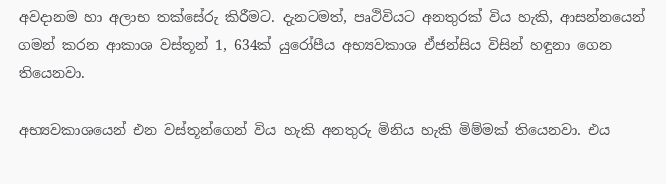අවදානම හා අලාභ තක්සේරු කිරීමට. දැනටමත්, පෘථිවියට අනතුරක් විය හැකි, ආසන්නයෙන් ගමන් කරන ආකාශ වස්තූන් 1, 634ක් යුරෝපීය අභ්‍යවකාශ ඒජන්සිය විසින් හඳුනා ගෙන තියෙනවා.

අභ්‍යවකාශයෙන් එන වස්තූන්ගෙන් විය හැකි අනතුරු මිනිය හැකි මිම්මක් තියෙනවා. එය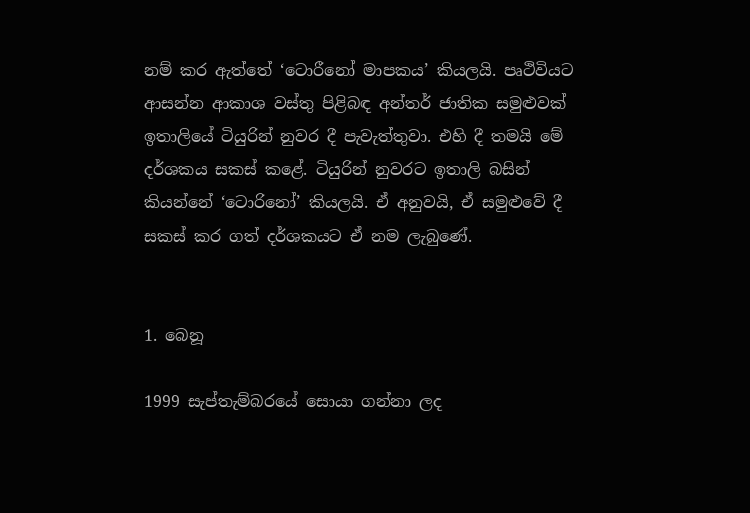නම් කර ඇත්තේ ‘ටොරීනෝ මාපකය’ කියලයි. පෘථිවියට ආසන්න‍ ආකාශ වස්තු පිළිබඳ අන්තර් ජාතික සමුළුවක් ඉතාලියේ ටියුරින් නුවර දී පැවැත්තුවා. එහි දී තමයි මේ දර්ශකය සකස් කළේ. ටියුරින් නුවරට ඉතාලි බසින් කියන්නේ ‘ටොරිනෝ’ කියලයි. ඒ අනුවයි, ඒ සමුළුවේ දී සකස් කර ගත් දර්ශකයට ඒ නම ලැබුණේ.


1. බෙනූ

1999 සැප්තැම්බරයේ සොයා ගන්නා ලද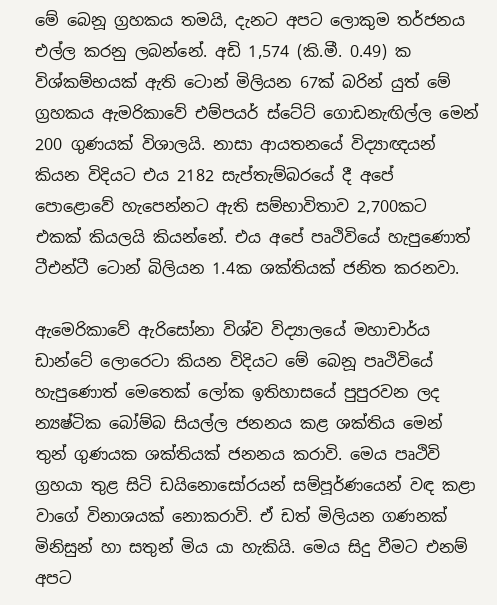මේ ‍බෙනූ ග්‍රහකය තමයි, දැනට අපට ලොකුම තර්ජනය එල්ල කරනු ලබන්නේ. අඩි 1,574 (කි.මී. 0.49) ක විශ්කම්භයක් ඇති ටොන් මිලියන 67ක් බරින් යුත් මේ ග්‍රහකය ඇමරිකාවේ එම්පයර් ස්ටේට් ගොඩනැඟිල්ල මෙන් 200 ගුණයක් විශාලයි. නාසා ආයතනයේ විද්‍යාඥයන් කියන විදියට එය 2182 සැප්තැම්බරයේ දී අපේ පොළොවේ හැපෙන්නට ඇති සම්භාවිතාව 2,700කට එකක් කියලයි කියන්නේ. එය අපේ පෘථිවියේ හැපුණොත් ටීඑන්ටී ටොන් බිලියන 1.4ක ශක්තියක් ජනිත කරනවා.

ඇමෙරිකාවේ ඇරිසෝනා විශ්ව විද්‍යාලයේ මහාචාර්ය ඩාන්ටේ ලොරෙටා කියන විදියට මේ බෙනූ පෘථිවියේ හැපුණොත් මෙතෙක් ලෝක ඉතිහාසයේ පුපුරවන ලද න්‍යෂ්ටික බෝම්බ සියල්ල ජනනය කළ ශක්තිය මෙන් තුන් ගුණයක ශක්තියක් ජනනය කරාවි. මෙය පෘථිවි ග්‍රහයා තුළ සිටි ඩයිනොසෝරයන් සම්පූර්ණයෙන් වඳ කළා වාගේ විනාශයක් නොකරාවි. ඒ ඩත් මිලියන ගණනක් මිනිසුන් හා සතුන් මිය යා හැකියි. මෙය සිදු වීමට එනම් අපට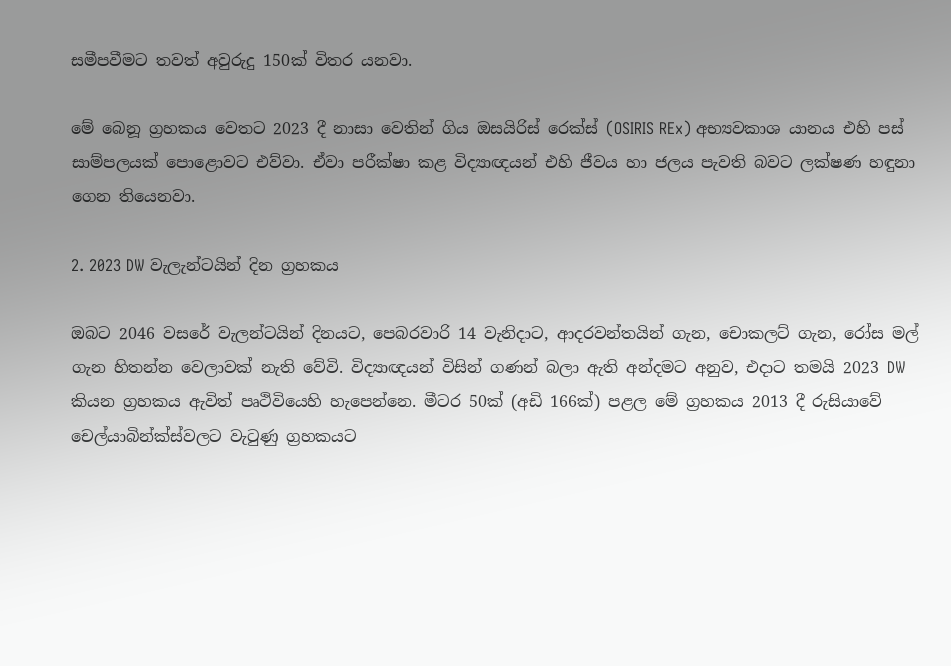සමීපවීමට තවත් අවුරුදු 150ක් විතර යනවා.

මේ බෙනූ ග්‍රහකය වෙතට 2023 දී නාසා වෙතින් ගිය ඔසයිරිස් රෙක්ස් (OSIRIS REx) අභ්‍යවකාශ යානය එහි පස් සාම්පලයක් පොළොවට එව්වා. ඒවා පරීක්ෂා කළ විද්‍යාඥයන් එහි ජීවය හා ජලය පැවති බවට ලක්ෂණ හඳුනා ගෙන තියෙනවා.

2. 2023 DW වැලැන්ටයින් දින ග්‍රහකය

ඔබට 2046 වසරේ වැලන්ටයින් දිනයට, පෙබරවාරි 14 වැනිදාට, ආදරවන්තයින් ගැන, චොකලට් ගැන, රෝස මල් ගැන හිතන්න වෙලාවක් නැති වේවි. විද්‍යාඥයන් විසින් ගණන් බලා ඇති අන්දමට අනුව, එදාට තමයි 2023 DW කියන ග්‍රහකය ඇවිත් පෘථිවියෙහි හැපෙන්නෙ. මීටර 50ක් (අඩි 166ක්) පළල මේ ග්‍රහකය 2013 දී රුසියාවේ චෙල්යාබින්ක්ස්වලට වැටුණු ග්‍රහකයට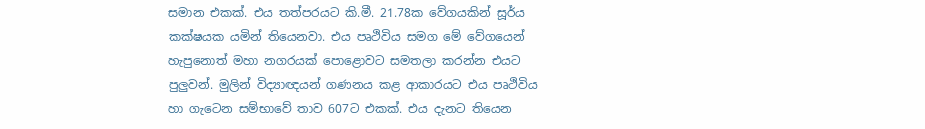සමාන එකක්. එය තත්පරයට කි‍.මී. 21.78ක වේගයකින් සූර්ය කක්ෂයක යමින් තියෙනවා. එය පෘථිවිය සමග මේ වේගයෙන් හැපුනොත් මහා නගරයක් පොළොවට සමතලා කරන්න එයට පුලුවන්. මුලින් විද්‍යාඥයන් ගණනය කළ ආකාරයට එය පෘථිවිය හා ගැටෙන සම්භාවේ තාව 607ට එකක්. එය දැනට තියෙන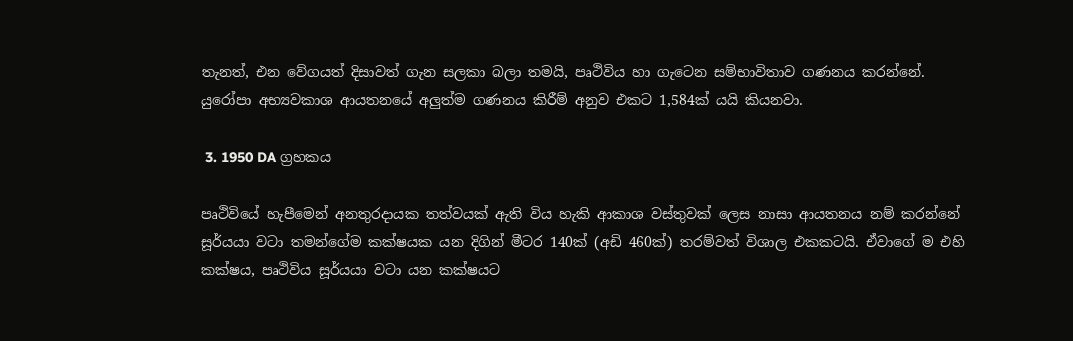තැනත්, එන වේගයත් දිසාවත් ගැන සලකා බලා තමයි, පෘථිවිය හා ගැටෙන සම්භාවිතාව ගණනය කරන්නේ. යුරෝපා අභ්‍යවකාශ ආයතනයේ අලුත්ම ගණනය කිරීම් අනුව එකට 1,584ක් යයි කියනවා.

 3. 1950 DA ග්‍රහකය

පෘථිවියේ හැපීමෙන් අනතුරදායක තත්වයක් ඇති විය හැකි ආකාශ වස්තුවක් ලෙස නාසා ආයතනය නම් කරන්නේ සූර්යයා වටා තමන්ගේම කක්ෂයක යන දිගින් මීටර 140ක් (අඩි 460ක්) තරම්වත් විශාල එකකටයි. ඒවාගේ ම එහි කක්ෂය, පෘථිවිය සූර්යයා වටා යන කක්ෂයට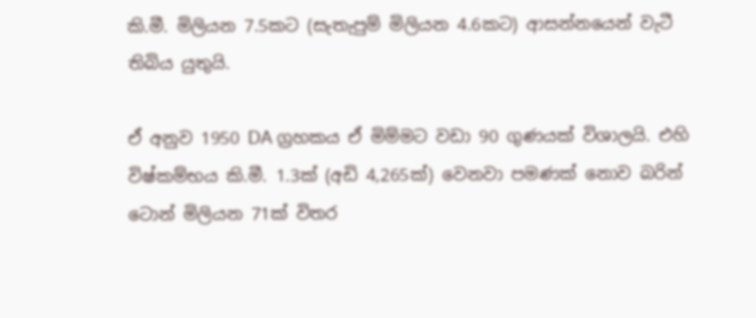කි.මී. මිලියන 7.5කට (සැතැපුම් මිලියන 4.6කට) ආසන්නයෙන් වැටී තිබිය යුතුයි.

ඒ අනුව 1950 DA ග්‍රහකය ඒ මිම්මට වඩා 90 ගුණයක් විශාලයි. එහි විෂ්කම්භය කි.මී. 1.3ක් (අඩි 4,265ක්) වෙනවා පමණක් නොව බරින් ටොන් මිලියන 71ක් විතර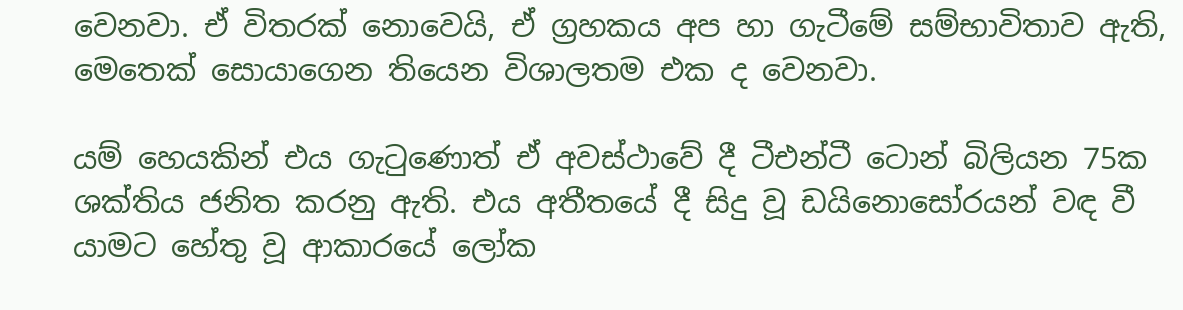වෙනවා. ඒ විතරක් නොවෙයි, ඒ ග්‍රහකය අප හා ගැටීමේ සම්භාවිතාව ඇති, මෙතෙක් සොයාගෙන තියෙන විශාලතම එක ද වෙනවා.

යම් හෙයකින් එය ගැටුණ‍ොත් ඒ අවස්ථාවේ දී ටීඑන්ටී ටොන් බිලියන 75ක ශක්තිය ජනිත කරනු ඇති. එය අතීතයේ දී සිදු වූ ඩයිනොසෝරයන් වඳ වී යාමට හේතු වූ ආකාරයේ ලෝක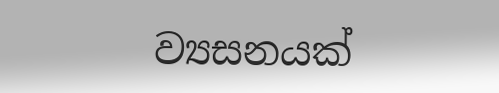ව්‍යසනයක්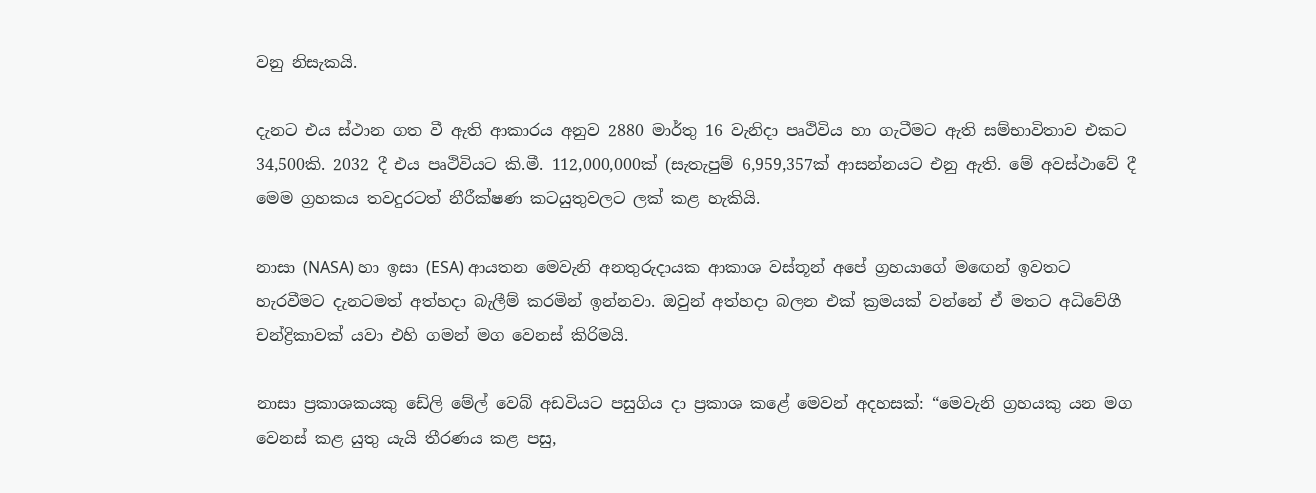වනු නිසැකයි.

දැනට එය ස්ථාන ගත වී ඇති ආකාරය අනුව 2880 මාර්තු 16 වැනිදා පෘථිවිය හා ගැටීමට ඇති සම්භාවිතාව එකට 34,500කි. 2032 දී එය පෘථිවියට කි.මී. 112,000,000ක් (සැතැපුම් 6,959,357ක් ආසන්නයට එනු ඇති. මේ අවස්ථාවේ දී මෙම ග්‍රහකය තවදුරටත් නීරීක්ෂණ කටයුතුවලට ලක් කළ හැකියි.

නාසා (NASA) හා ඉසා (ESA) ආයතන මෙවැනි අනතුරුදායක ආකාශ වස්තූන් අපේ ග්‍රහයාගේ ම‍ඟ‍ෙන් ඉවතට හැරවීමට දැනටමත් අත්හදා බැලීම් කරමින් ඉන්නවා. ඔවුන් අත්හදා බලන එක් ක්‍රමයක් වන්නේ ඒ මතට අධිවේගී චන්ද්‍රිකාවක් යවා එහි ගමන් මග වෙනස් කිරිමයි.

නාසා ප්‍රකාශකයකු ඩේලි මේල් වෙබ් අඩවියට පසුගිය දා ප්‍රකාශ කළේ මෙවන් අදහසක්: “මෙවැනි ග්‍රහයකු යන මග වෙනස් කළ යුතු යැයි තීරණය කළ පසු,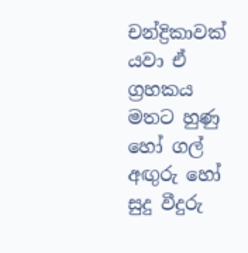චන්ද්‍රිකාවක් යවා ඒ ග්‍රහකය මතට හුණු හෝ ගල් අඟුරු හෝ සුදු වීදුරු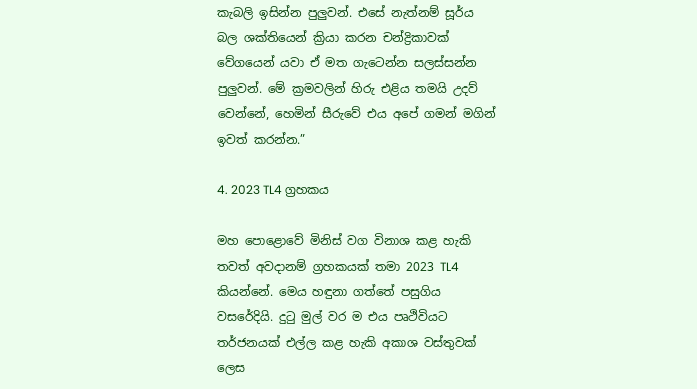කැබලි ඉසින්න පුලුවන්. එසේ නැත්නම් සූර්ය බල ශක්තියෙන් ක්‍රියා කරන චන්ද්‍රිකාවක් වේගයෙන් යවා ඒ මත ගැටෙන්න සලස්සන්න පුලුවන්. මේ ක්‍රමවලින් හිරු එළිය තමයි උදව් වෙන්නේ, හෙමින් සීරුවේ එය අපේ ගමන් මගින් ඉවත් කරන්න.”

4. 2023 TL4 ග්‍රහකය

මහ පොළොවේ මිනිස් වග විනාශ කළ හැකි තවත් අවදානම් ග්‍රහකයක් තමා 2023 TL4 කියන්නේ. මෙය හඳුනා ගත්තේ පසුගිය වසරේදියි. දුටු මුල් වර ම එය පෘථිවියට තර්ජනයක් එල්ල කළ හැකි අකාශ වස්තුවක් ලෙස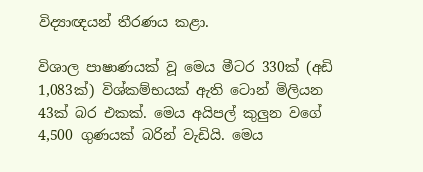විද්‍යාඥයන් තීරණය කළා.

විශාල පාෂාණයක් වූ මෙය මීටර 330ක් (අඩි 1,083ක්) විශ්කම්භයක් ඇති ටොන් මිලියන 43ක් බර එකක්. මෙය අයිපල් කුලුන වගේ 4,500 ගුණයක් බරින් වැඩියි. මෙය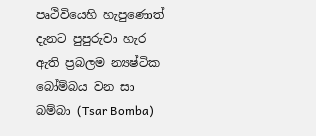පෘථිවියෙහි හැපුණොත් දැනට පුපුරුවා හැර ඇති ප්‍රබලම න්‍යෂ්ටික බෝම්බය වන සා බම්බා (Tsar Bomba)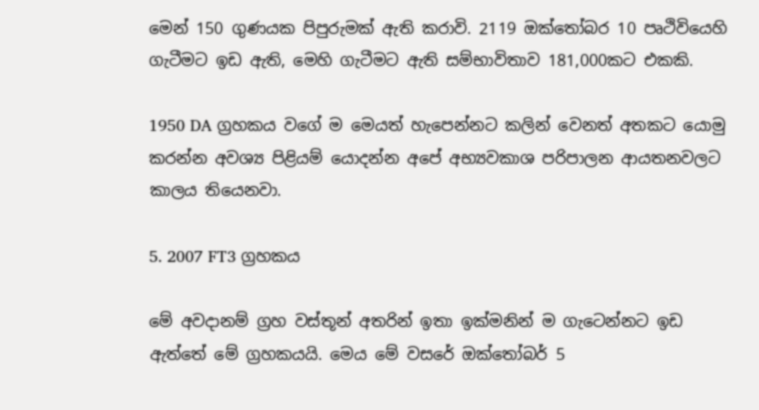මෙන් 150 ගුණයක පිපුරුමක් ඇති කරාවි. 2119 ඔක්තෝබර‍ 10 පෘථිවියෙහි ගැටීමට ඉඩ ඇති, මෙහි ගැටීමට ඇති සම්භාවිතාව 181,000කට එකකි.

1950 DA ග්‍රහකය වගේ ම මෙයත් හැපෙන්නට කලින් වෙනත් අතකට යොමු කරන්න අවශ්‍ය පිළියම් යොදන්න අපේ අභ්‍යවකාශ පරිපාලන ආයතනවලට කාලය තියෙනවා.

5. 2007 FT3 ග්‍රහකය

මේ අවදානම් ග්‍රහ වස්තූන් අතරින් ඉතා ඉක්මනින් ම ගැටෙන්නට ඉඩ ඇත්තේ මේ ග්‍රහකයයි. මෙය මේ වසරේ ඔක්තෝබර් 5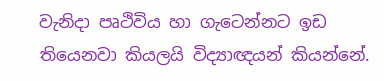වැනිදා පෘථිවිය හා ගැටෙන්නට ඉඩ තියෙනවා කියලයි විද්‍යාඥයන් කියන්නේ.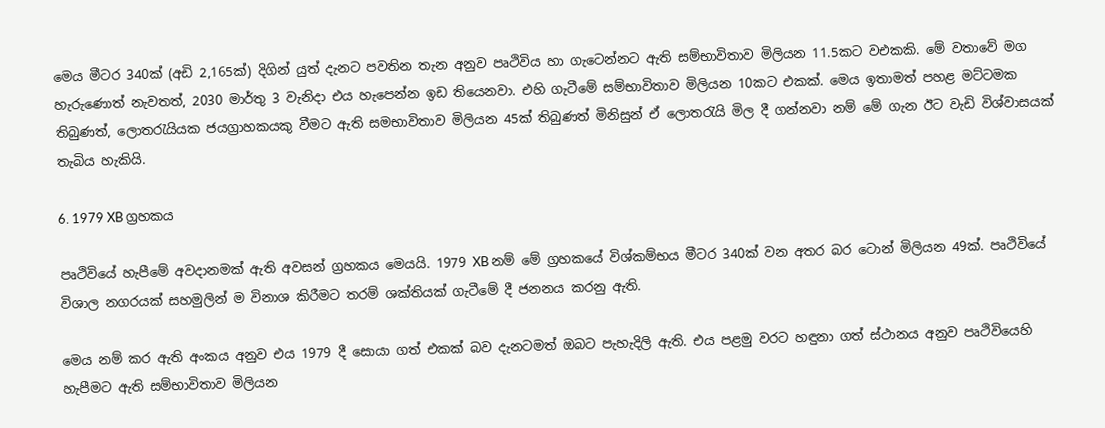මෙය මීටර 340ක් (අඩි 2,165ක්) දිගින් යුත් දැනට පවතින තැන අනුව පෘථිවිය හා ගැටෙන්නට ඇති සම්භාවිතාව මිලියන 11.5කට වඑකකි. මේ වතාවේ මග හැරුණොත් නැවතත්, 2030 මාර්තු 3 වැනිදා එය හැපෙන්න ඉඩ තියෙනවා. එහි ගැටීමේ සම්භාවිතාව මිලියන 10කට එකක්. මෙය ඉතාමත් පහළ මට්ටමක තිබුණත්, ලොතරැයියක ජයග්‍රාහකයකු වීමට ඇති සමභාවිතාව මිලියන 45ක් තිබුණත් මිනිසුන් ඒ ලොතරැයි මිල දී ගන්නවා නම් මේ ගැන ඊට වැඩි විශ්වාසයක් තැබිය හැකියි.

6. 1979 XB ග්‍රහකය

පෘථිවියේ හැපීමේ අවදානමක් ඇති අවසන් ග්‍රහකය මෙයයි. 1979 XB නම් මේ ග්‍රහකයේ විශ්කම්භය මීටර 340ක් වන අතර බර ටොන් මිලියන 49ක්. පෘථිවියේ විශාල නගරයක් සහමුලින් ම විනාශ කිරීමට තරම් ශක්තියක් ගැටීමේ දී ජනනය කරනු ඇති.

මෙය නම් කර ඇති අංකය අනුව එය 1979 දී සොයා ගත් එකක් බව දැනටමත් ඔබට පැහැදිලි ඇති. එය පළමු වරට හඳුනා ගත් ස්ථානය අනුව පෘථිවියෙහි හැපීමට ඇති සම්භාවිතාව මිලියන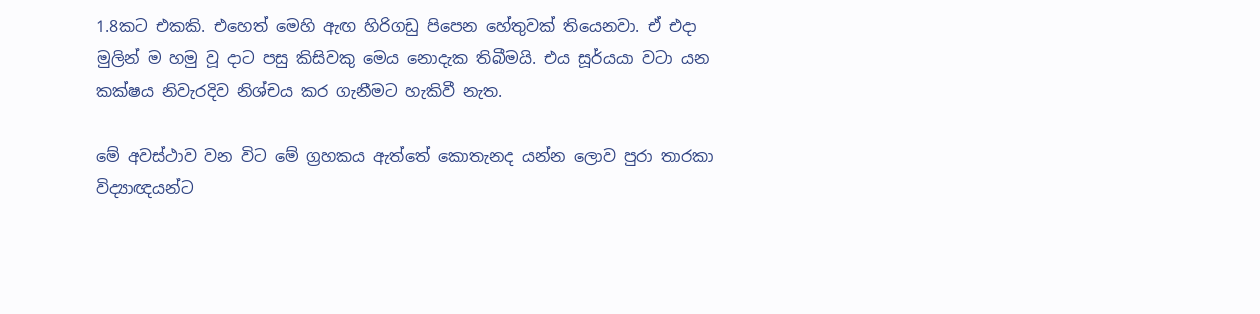1.8කට එකකි. එහෙත් මෙහි ඇඟ හිරිගඩු පිපෙන හේතුවක් තියෙනවා. ඒ එදා මුලින් ම හමු වූ දාට පසු කිසිවකු මෙය නොදැක තිබීමයි. එය සූර්යයා වටා යන කක්ෂය නිවැරදිව නිශ්චය කර ගැනීමට හැකිවී නැත.

මේ අවස්ථාව වන විට මේ ග්‍රහකය ඇත්තේ කොතැනද යන්න ලොව පුරා තාරකා විද්‍යාඥයන්ට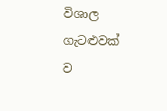විශාල ගැටළුවක් ව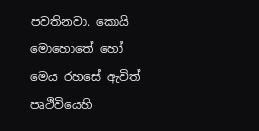පවතිනවා. කොයි මොහොතේ හෝ මෙය රහසේ ඇවිත් පෘථිවියෙහි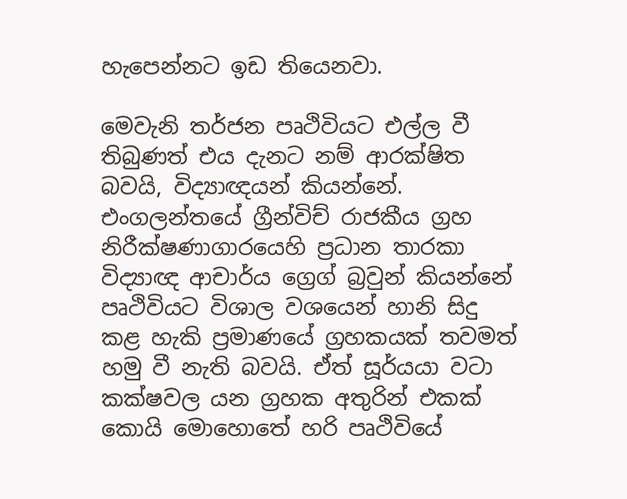හැපෙන්නට ඉඩ තියෙනවා.

මෙවැනි තර්ජන පෘථිවියට එල්ල වී තිබුණත් එය දැනට නම් ආරක්ෂිත බවයි, විද්‍යාඥයන් කියන්නේ. එංගලන්තයේ ග්‍රීන්විච් රාජකීය ග්‍රහ නිරීක්ෂණාගාරයෙහි ප්‍රධාන තාරකා විද්‍යාඥ ආචාර්ය ග්‍රෙග් බ්‍රවුන් කියන්නේ පෘථිවියට විශාල වශයෙන් හානි සිදු කළ හැකි ප්‍රමාණයේ ග්‍රහකයක් තවමත් හමු වී නැති බවයි. ඒත් සූර්යයා වටා කක්ෂවල යන ග්‍රහක අතුරින් එකක් කොයි මොහොතේ හරි පෘථිවියේ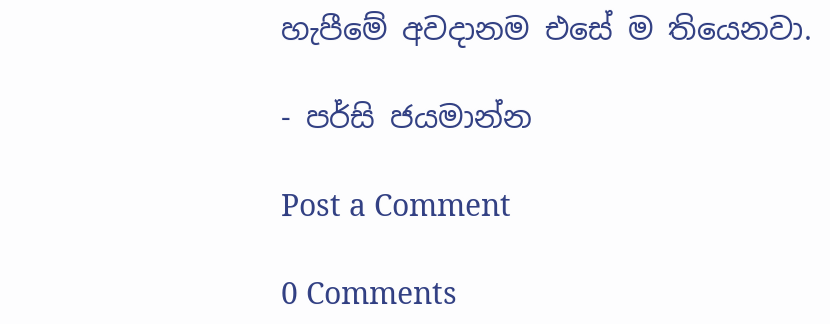හැපීමේ අවදානම එසේ ම තියෙනවා.

- පර්සි ජයමාන්න

Post a Comment

0 Comments